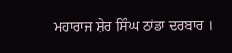ਮਹਾਰਾਜ ਸ਼ੇਰ ਸਿੰਘ ਠਾਂਡਾ ਦਰਬਾਰ ।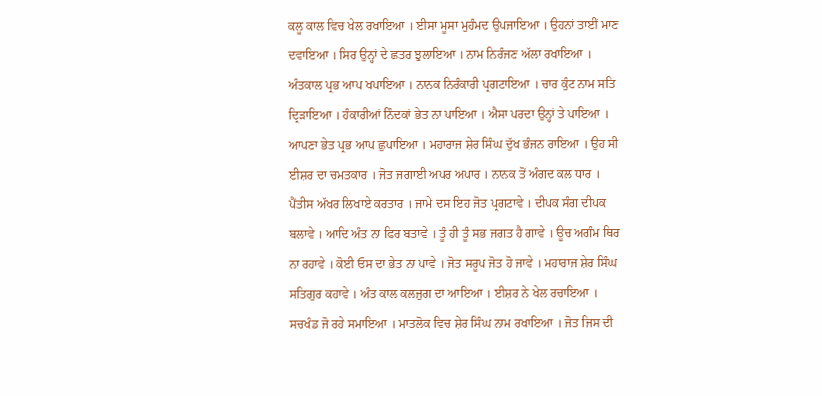ਕਲੂ ਕਾਲ ਵਿਚ ਖੇਲ ਰਖਾਇਆ । ਈਸਾ ਮੂਸਾ ਮੁਹੰਮਦ ਉਪਜਾਇਆ । ਉਹਨਾਂ ਤਾਈਂ ਮਾਣ ਦਵਾਇਆ । ਸਿਰ ਉਨ੍ਹਾਂ ਦੇ ਛਤਰ ਝੁਲਾਇਆ । ਨਾਮ ਨਿਰੰਜਣ ਅੱਲਾ ਰਖਾਇਆ । ਅੰਤਕਾਲ ਪ੍ਰਭ ਆਪ ਖਪਾਇਆ । ਨਾਨਕ ਨਿਰੰਕਾਰੀ ਪ੍ਰਗਟਾਇਆ । ਚਾਰ ਕੁੰਟ ਨਾਮ ਸਤਿ ਦ੍ਰਿੜਾਇਆ । ਹੰਕਾਰੀਆਂ ਨਿੰਦਕਾਂ ਭੇਤ ਨਾ ਪਾਇਆ । ਐਸਾ ਪਰਦਾ ਉਨ੍ਹਾਂ ਤੇ ਪਾਇਆ । ਆਪਣਾ ਭੇਤ ਪ੍ਰਭ ਆਪ ਛੁਪਾਇਆ । ਮਹਾਰਾਜ ਸ਼ੇਰ ਸਿੰਘ ਦੁੱਖ ਭੰਜਨ ਰਾਇਆ । ਉਹ ਸੀ ਈਸ਼ਰ ਦਾ ਚਮਤਕਾਰ । ਜੋਤ ਜਗਾਈ ਅਪਰ ਅਪਾਰ । ਨਾਨਕ ਤੋਂ ਅੰਗਦ ਕਲ ਧਾਰ । ਪੈਂਤੀਸ ਅੱਖਰ ਲਿਖਾਏ ਕਰਤਾਰ । ਜਾਮੇ ਦਸ ਇਹ ਜੋਤ ਪ੍ਰਗਟਾਵੇ । ਦੀਪਕ ਸੰਗ ਦੀਪਕ ਬਲਾਵੇ । ਆਦਿ ਅੰਤ ਨਾ ਫਿਰ ਬਤਾਵੇ । ਤੂੰ ਹੀ ਤੂੰ ਸਭ ਜਗਤ ਹੈ ਗਾਵੇ । ਊਚ ਅਗੰਮ ਥਿਰ ਨਾ ਰਹਾਵੇ । ਕੋਈ ਓਸ ਦਾ ਭੇਤ ਨਾ ਪਾਵੇ । ਜੋਤ ਸਰੂਪ ਜੋਤ ਹੋ ਜਾਵੇ । ਮਹਾਰਾਜ ਸ਼ੇਰ ਸਿੰਘ ਸਤਿਗੁਰ ਕਹਾਵੇ । ਅੰਤ ਕਾਲ ਕਲਜੁਗ ਦਾ ਆਇਆ । ਈਸ਼ਰ ਨੇ ਖੇਲ ਰਚਾਇਆ । ਸਚਖੰਡ ਜੋ ਰਹੇ ਸਮਾਇਆ । ਮਾਤਲੋਕ ਵਿਚ ਸ਼ੇਰ ਸਿੰਘ ਨਾਮ ਰਖਾਇਆ । ਜੋਤ ਜਿਸ ਦੀ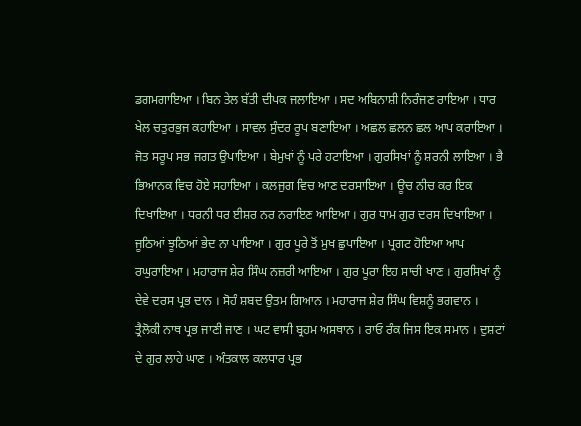ਡਗਮਗਾਇਆ । ਬਿਨ ਤੇਲ ਬੱਤੀ ਦੀਪਕ ਜਲਾਇਆ । ਸਦ ਅਬਿਨਾਸ਼ੀ ਨਿਰੰਜਣ ਰਾਇਆ । ਧਾਰ ਖੇਲ ਚਤੁਰਭੁਜ ਕਹਾਇਆ । ਸਾਵਲ ਸੁੰਦਰ ਰੂਪ ਬਣਾਇਆ । ਅਛਲ ਛਲਨ ਛਲ ਆਪ ਕਰਾਇਆ । ਜੋਤ ਸਰੂਪ ਸਭ ਜਗਤ ਉਪਾਇਆ । ਬੇਮੁਖਾਂ ਨੂੰ ਪਰੇ ਹਟਾਇਆ । ਗੁਰਸਿਖਾਂ ਨੂੰ ਸ਼ਰਨੀ ਲਾਇਆ । ਭੈ ਭਿਆਨਕ ਵਿਚ ਹੋਏ ਸਹਾਇਆ । ਕਲਜੁਗ ਵਿਚ ਆਣ ਦਰਸਾਇਆ । ਊਚ ਨੀਚ ਕਰ ਇਕ ਦਿਖਾਇਆ । ਧਰਨੀ ਧਰ ਈਸ਼ਰ ਨਰ ਨਰਾਇਣ ਆਇਆ । ਗੁਰ ਧਾਮ ਗੁਰ ਦਰਸ ਦਿਖਾਇਆ । ਜੂਠਿਆਂ ਝੂਠਿਆਂ ਭੇਦ ਨਾ ਪਾਇਆ । ਗੁਰ ਪੂਰੇ ਤੋਂ ਮੁਖ ਛੁਪਾਇਆ । ਪ੍ਰਗਟ ਹੋਇਆ ਆਪ ਰਘੁਰਾਇਆ । ਮਹਾਰਾਜ ਸ਼ੇਰ ਸਿੰਘ ਨਜ਼ਰੀ ਆਇਆ । ਗੁਰ ਪੂਰਾ ਇਹ ਸਾਚੀ ਖਾਣ । ਗੁਰਸਿਖਾਂ ਨੂੰ ਦੇਵੇ ਦਰਸ ਪ੍ਰਭ ਦਾਨ । ਸੋਹੰ ਸ਼ਬਦ ਉਤਮ ਗਿਆਨ । ਮਹਾਰਾਜ ਸ਼ੇਰ ਸਿੰਘ ਵਿਸ਼ਨੂੰ ਭਗਵਾਨ । ਤ੍ਰੈਲੋਕੀ ਨਾਥ ਪ੍ਰਭ ਜਾਣੀ ਜਾਣ । ਘਟ ਵਾਸੀ ਬ੍ਰਹਮ ਅਸਥਾਨ । ਰਾਓ ਰੰਕ ਜਿਸ ਇਕ ਸਮਾਨ । ਦੁਸ਼ਟਾਂ ਦੇ ਗੁਰ ਲਾਹੇ ਘਾਣ । ਅੰਤਕਾਲ ਕਲਧਾਰ ਪ੍ਰਭ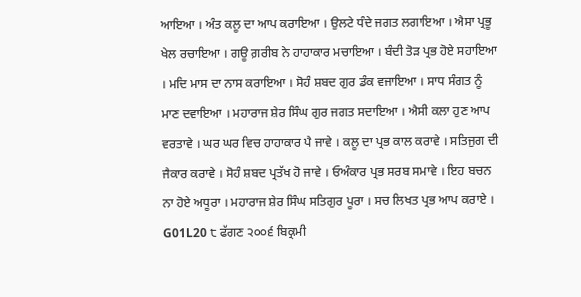ਆਇਆ । ਅੰਤ ਕਲੂ ਦਾ ਆਪ ਕਰਾਇਆ । ਉਲਟੇ ਧੰਦੇ ਜਗਤ ਲਗਾਇਆ । ਐਸਾ ਪ੍ਰਭੂ ਖੇਲ ਰਚਾਇਆ । ਗਊ ਗ਼ਰੀਬ ਨੇ ਹਾਹਾਕਾਰ ਮਚਾਇਆ । ਬੰਦੀ ਤੋੜ ਪ੍ਰਭ ਹੋਏ ਸਹਾਇਆ । ਮਦਿ ਮਾਸ ਦਾ ਨਾਸ ਕਰਾਇਆ । ਸੋਹੰ ਸ਼ਬਦ ਗੁਰ ਡੰਕ ਵਜਾਇਆ । ਸਾਧ ਸੰਗਤ ਨੂੰ ਮਾਣ ਦਵਾਇਆ । ਮਹਾਰਾਜ ਸ਼ੇਰ ਸਿੰਘ ਗੁਰ ਜਗਤ ਸਦਾਇਆ । ਐਸੀ ਕਲਾ ਹੁਣ ਆਪ ਵਰਤਾਵੇ । ਘਰ ਘਰ ਵਿਚ ਹਾਹਾਕਾਰ ਪੈ ਜਾਵੇ । ਕਲੂ ਦਾ ਪ੍ਰਭ ਕਾਲ ਕਰਾਵੇ । ਸਤਿਜੁਗ ਦੀ ਜੈਕਾਰ ਕਰਾਵੇ । ਸੋਹੰ ਸ਼ਬਦ ਪ੍ਰਤੱਖ ਹੋ ਜਾਵੇ । ਓਅੰਕਾਰ ਪ੍ਰਭ ਸਰਬ ਸਮਾਵੇ । ਇਹ ਬਚਨ ਨਾ ਹੋਏ ਅਧੂਰਾ । ਮਹਾਰਾਜ ਸ਼ੇਰ ਸਿੰਘ ਸਤਿਗੁਰ ਪੂਰਾ । ਸਚ ਲਿਖਤ ਪ੍ਰਭ ਆਪ ਕਰਾਏ ।
G01L20 ੮ ਫੱਗਣ ੨੦੦੬ ਬਿਕ੍ਰਮੀ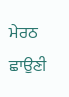ਮੇਰਠ ਛਾਉਣੀ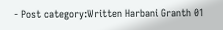- Post category:Written Harbani Granth 01